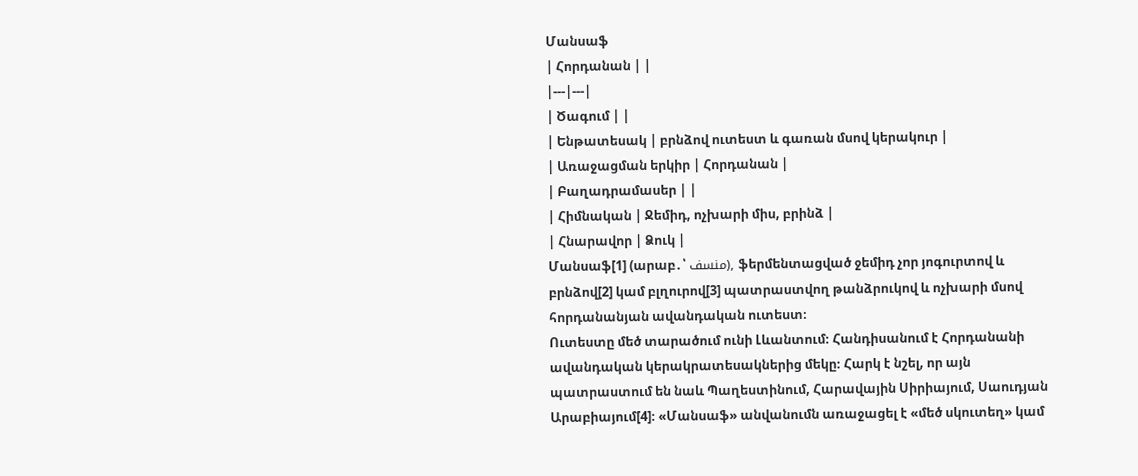Մանսաֆ
| Հորդանան | |
|---|---|
| Ծագում | |
| Ենթատեսակ | բրնձով ուտեստ և գառան մսով կերակուր |
| Առաջացման երկիր | Հորդանան |
| Բաղադրամասեր | |
| Հիմնական | Ջեմիդ, ոչխարի միս, բրինձ |
| Հնարավոր | Ձուկ |
Մանսաֆ[1] (արաբ․՝ منسف), ֆերմենտացված ջեմիդ չոր յոգուրտով և բրնձով[2] կամ բլղուրով[3] պատրաստվող թանձրուկով և ոչխարի մսով հորդանանյան ավանդական ուտեստ։
Ուտեստը մեծ տարածում ունի Լևանտում։ Հանդիսանում է Հորդանանի ավանդական կերակրատեսակներից մեկը։ Հարկ է նշել, որ այն պատրաստում են նաև Պաղեստինում, Հարավային Սիրիայում, Սաուդյան Արաբիայում[4]։ «Մանսաֆ» անվանումն առաջացել է «մեծ սկուտեղ» կամ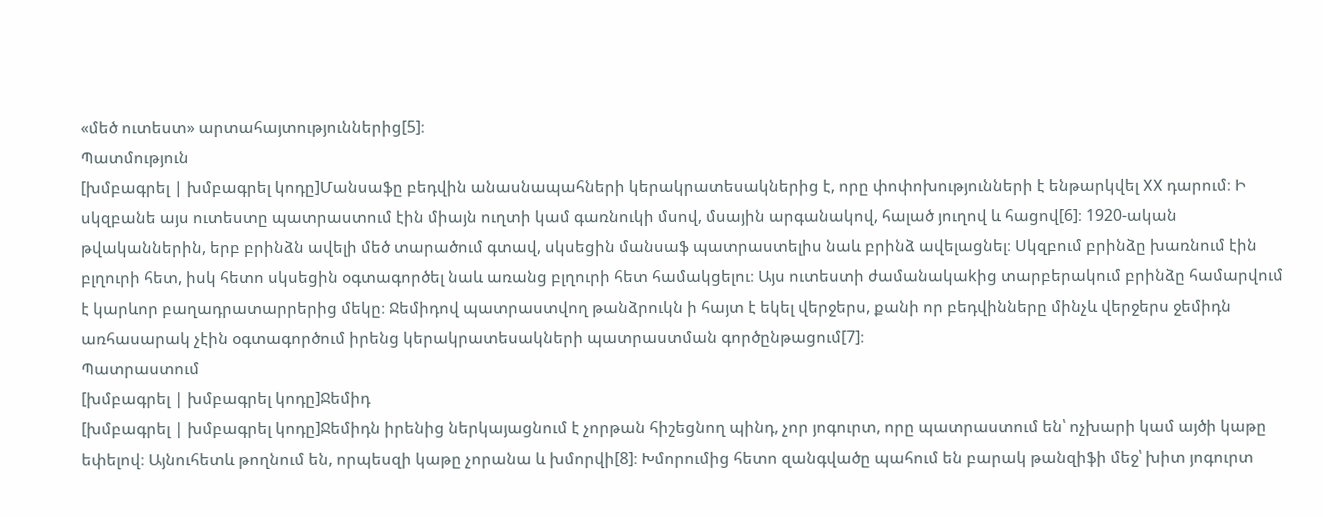«մեծ ուտեստ» արտահայտություններից[5]։
Պատմություն
[խմբագրել | խմբագրել կոդը]Մանսաֆը բեդվին անասնապահների կերակրատեսակներից է, որը փոփոխությունների է ենթարկվել XX դարում։ Ի սկզբանե այս ուտեստը պատրաստում էին միայն ուղտի կամ գառնուկի մսով, մսային արգանակով, հալած յուղով և հացով[6]։ 1920-ական թվականներին, երբ բրինձն ավելի մեծ տարածում գտավ, սկսեցին մանսաֆ պատրաստելիս նաև բրինձ ավելացնել։ Սկզբում բրինձը խառնում էին բլղուրի հետ, իսկ հետո սկսեցին օգտագործել նաև առանց բլղուրի հետ համակցելու։ Այս ուտեստի ժամանակաkից տարբերակում բրինձը համարվում է կարևոր բաղադրատարրերից մեկը։ Ջեմիդով պատրաստվող թանձրուկն ի հայտ է եկել վերջերս, քանի որ բեդվինները մինչև վերջերս ջեմիդն առհասարակ չէին օգտագործում իրենց կերակրատեսակների պատրաստման գործընթացում[7]։
Պատրաստում
[խմբագրել | խմբագրել կոդը]Ջեմիդ
[խմբագրել | խմբագրել կոդը]Ջեմիդն իրենից ներկայացնում է չորթան հիշեցնող պինդ, չոր յոգուրտ, որը պատրաստում են՝ ոչխարի կամ այծի կաթը եփելով։ Այնուհետև թողնում են, որպեսզի կաթը չորանա և խմորվի[8]։ Խմորումից հետո զանգվածը պահում են բարակ թանզիֆի մեջ՝ խիտ յոգուրտ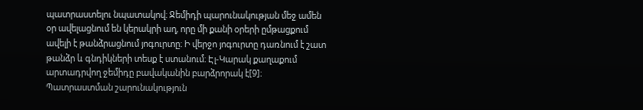պատրաստելու նպատակով։ Ջեմիդի պարունակության մեջ ամեն օր ավելացնում են կերակրի աղ, որը մի քանի օրերի ըմթացքում ավելի է թանձրացնում յոգուրտը։ Ի վերջո յոգուրտը դառնում է շատ թանձր և գնդիկների տեսք է ստանում։ Էլ-Կարակ քաղաքում արտադրվող ջեմիդը բավականին բարձրորակ է[9]։
Պատրաստման շարունակություն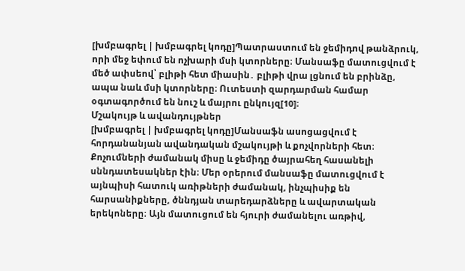[խմբագրել | խմբագրել կոդը]Պատրաստում են ջեմիդով թանձրուկ, որի մեջ եփում են ոչխարի մսի կտորները։ Մանսաֆը մատուցվում է մեծ ափսեով՝ բլիթի հետ միասին․ բլիթի վրա լցնում են բրինձը, ապա նաև մսի կտորները։ Ուտեստի զարդարման համար օգտագործում են նուշ և մայրու ընկույզ[10]։
Մշակույթ և ավանդույթներ
[խմբագրել | խմբագրել կոդը]Մանսաֆն ասոցացվում է հորդանանյան ավանդական մշակույթի և քոչվորների հետ։ Քոչումների ժամանակ միսը և ջեմիդը ծայրահեղ հասանելի սննդատեսակներ էին։ Մեր օրերում մանսաֆը մատուցվում է այնպիսի հատուկ առիթների ժամանակ, ինչպիսիք են հարսանիքները, ծննդյան տարեդարձները և ավարտական երեկոները։ Այն մատուցում են հյուրի ժամանելու առթիվ,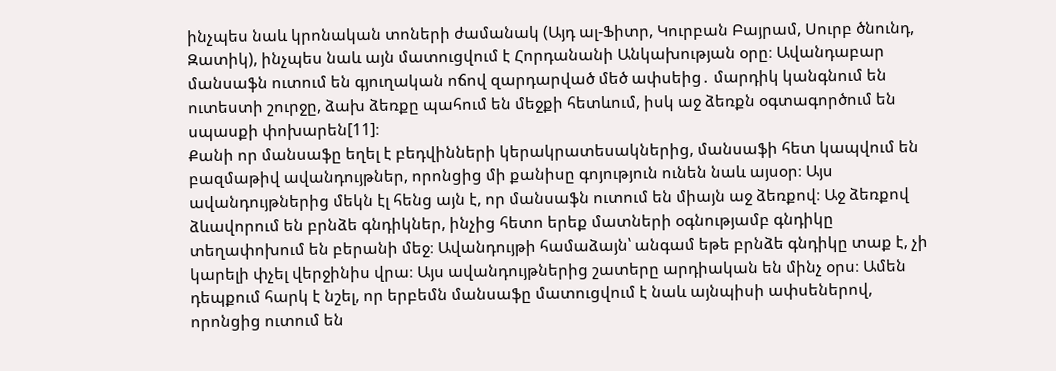ինչպես նաև կրոնական տոների ժամանակ (Այդ ալ-Ֆիտր, Կուրբան Բայրամ, Սուրբ ծնունդ, Զատիկ), ինչպես նաև այն մատուցվում է Հորդանանի Անկախության օրը։ Ավանդաբար մանսաֆն ուտում են գյուղական ոճով զարդարված մեծ ափսեից․ մարդիկ կանգնում են ուտեստի շուրջը, ձախ ձեռքը պահում են մեջքի հետևում, իսկ աջ ձեռքն օգտագործում են սպասքի փոխարեն[11]։
Քանի որ մանսաֆը եղել է բեդվինների կերակրատեսակներից, մանսաֆի հետ կապվում են բազմաթիվ ավանդույթներ, որոնցից մի քանիսը գոյություն ունեն նաև այսօր։ Այս ավանդույթներից մեկն էլ հենց այն է, որ մանսաֆն ուտում են միայն աջ ձեռքով։ Աջ ձեռքով ձևավորում են բրնձե գնդիկներ, ինչից հետո երեք մատների օգնությամբ գնդիկը տեղափոխում են բերանի մեջ։ Ավանդույթի համաձայն՝ անգամ եթե բրնձե գնդիկը տաք է, չի կարելի փչել վերջինիս վրա։ Այս ավանդույթներից շատերը արդիական են մինչ օրս։ Ամեն դեպքում հարկ է նշել, որ երբեմն մանսաֆը մատուցվում է նաև այնպիսի ափսեներով, որոնցից ուտում են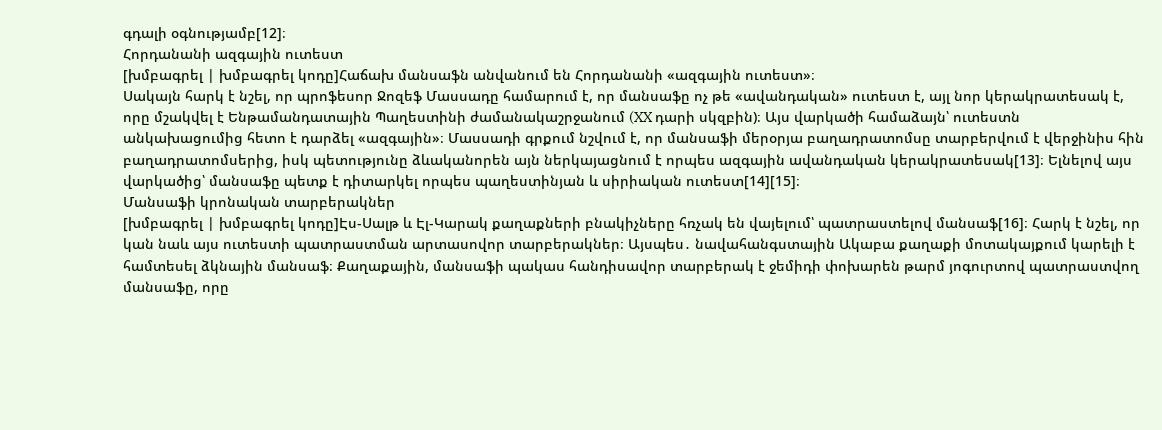գդալի օգնությամբ[12]։
Հորդանանի ազգային ուտեստ
[խմբագրել | խմբագրել կոդը]Հաճախ մանսաֆն անվանում են Հորդանանի «ազգային ուտեստ»։
Սակայն հարկ է նշել, որ պրոֆեսոր Ջոզեֆ Մասսադը համարում է, որ մանսաֆը ոչ թե «ավանդական» ուտեստ է, այլ նոր կերակրատեսակ է, որը մշակվել է Ենթամանդատային Պաղեստինի ժամանակաշրջանում (XX դարի սկզբին)։ Այս վարկածի համաձայն՝ ուտեստն անկախացումից հետո է դարձել «ազգային»։ Մասսադի գրքում նշվում է, որ մանսաֆի մերօրյա բաղադրատոմսը տարբերվում է վերջինիս հին բաղադրատոմսերից, իսկ պետությունը ձևականորեն այն ներկայացնում է որպես ազգային ավանդական կերակրատեսակ[13]։ Ելնելով այս վարկածից՝ մանսաֆը պետք է դիտարկել որպես պաղեստինյան և սիրիական ուտեստ[14][15]։
Մանսաֆի կրոնական տարբերակներ
[խմբագրել | խմբագրել կոդը]Էս-Սալթ և Էլ-Կարակ քաղաքների բնակիչները հռչակ են վայելում՝ պատրաստելով մանսաֆ[16]։ Հարկ է նշել, որ կան նաև այս ուտեստի պատրաստման արտասովոր տարբերակներ։ Այսպես․ նավահանգստային Ակաբա քաղաքի մոտակայքում կարելի է համտեսել ձկնային մանսաֆ։ Քաղաքային, մանսաֆի պակաս հանդիսավոր տարբերակ է ջեմիդի փոխարեն թարմ յոգուրտով պատրաստվող մանսաֆը, որը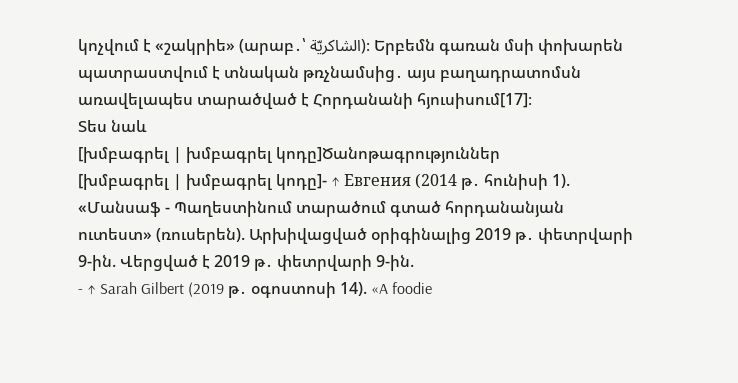կոչվում է «շակրիե» (արաբ․՝ الشاكريّة)։ Երբեմն գառան մսի փոխարեն պատրաստվում է տնական թռչնամսից․ այս բաղադրատոմսն առավելապես տարածված է Հորդանանի հյուսիսում[17]։
Տես նաև
[խմբագրել | խմբագրել կոդը]Ծանոթագրություններ
[խմբագրել | խմբագրել կոդը]- ↑ Евгения (2014 թ․ հունիսի 1). «Մանսաֆ - Պաղեստինում տարածում գտած հորդանանյան ուտեստ» (ռուսերեն). Արխիվացված օրիգինալից 2019 թ․ փետրվարի 9-ին. Վերցված է 2019 թ․ փետրվարի 9-ին.
- ↑ Sarah Gilbert (2019 թ․ օգոստոսի 14). «A foodie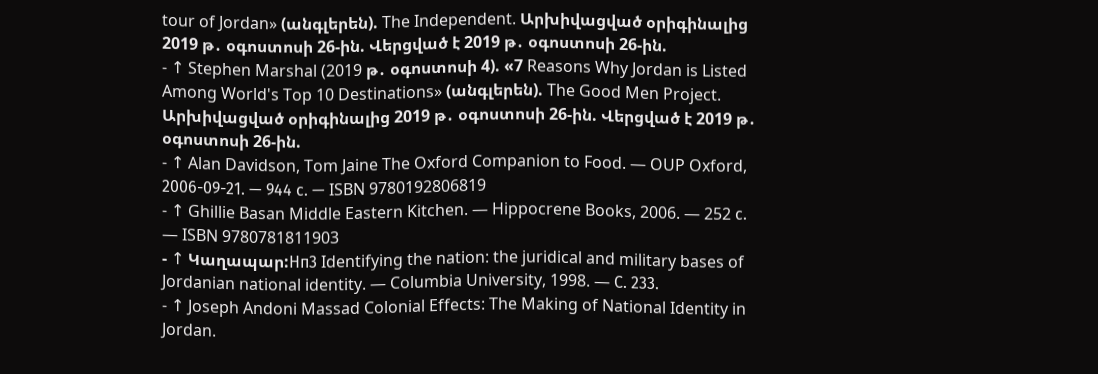tour of Jordan» (անգլերեն). The Independent. Արխիվացված օրիգինալից 2019 թ․ օգոստոսի 26-ին. Վերցված է 2019 թ․ օգոստոսի 26-ին.
- ↑ Stephen Marshal (2019 թ․ օգոստոսի 4). «7 Reasons Why Jordan is Listed Among World's Top 10 Destinations» (անգլերեն). The Good Men Project. Արխիվացված օրիգինալից 2019 թ․ օգոստոսի 26-ին. Վերցված է 2019 թ․ օգոստոսի 26-ին.
- ↑ Alan Davidson, Tom Jaine The Oxford Companion to Food. — OUP Oxford, 2006-09-21. — 944 с. — ISBN 9780192806819
- ↑ Ghillie Basan Middle Eastern Kitchen. — Hippocrene Books, 2006. — 252 с. — ISBN 9780781811903
- ↑ Կաղապար:Нп3 Identifying the nation: the juridical and military bases of Jordanian national identity. — Columbia University, 1998. — С. 233.
- ↑ Joseph Andoni Massad Colonial Effects: The Making of National Identity in Jordan.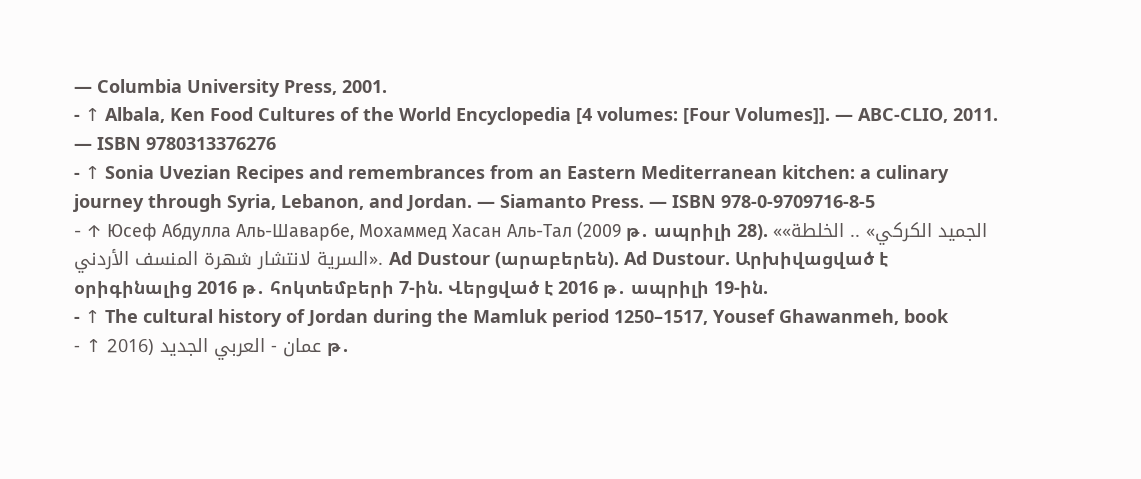— Columbia University Press, 2001.
- ↑ Albala, Ken Food Cultures of the World Encyclopedia [4 volumes: [Four Volumes]]. — ABC-CLIO, 2011. — ISBN 9780313376276
- ↑ Sonia Uvezian Recipes and remembrances from an Eastern Mediterranean kitchen: a culinary journey through Syria, Lebanon, and Jordan. — Siamanto Press. — ISBN 978-0-9709716-8-5
- ↑ Юсеф Абдулла Аль-Шаварбе, Мохаммед Хасан Аль-Тал (2009 թ․ ապրիլի 28). ««الجميد الكركي» .. الخلطة السرية لانتشار شهرة المنسف الأردني». Ad Dustour (արաբերեն). Ad Dustour. Արխիվացված է օրիգինալից 2016 թ․ հոկտեմբերի 7-ին. Վերցված է 2016 թ․ ապրիլի 19-ին.
- ↑ The cultural history of Jordan during the Mamluk period 1250–1517, Yousef Ghawanmeh, book
- ↑ عمان - العربي الجديد (2016 թ․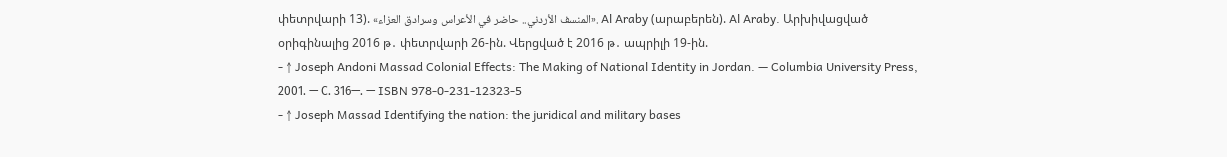փետրվարի 13). «المنسف الأردني.. حاضر في الأعراس وسرادق العزاء». Al Araby (արաբերեն). Al Araby. Արխիվացված օրիգինալից 2016 թ․ փետրվարի 26-ին. Վերցված է 2016 թ․ ապրիլի 19-ին.
- ↑ Joseph Andoni Massad Colonial Effects: The Making of National Identity in Jordan. — Columbia University Press, 2001. — С. 316—. — ISBN 978-0-231-12323-5
- ↑ Joseph Massad Identifying the nation: the juridical and military bases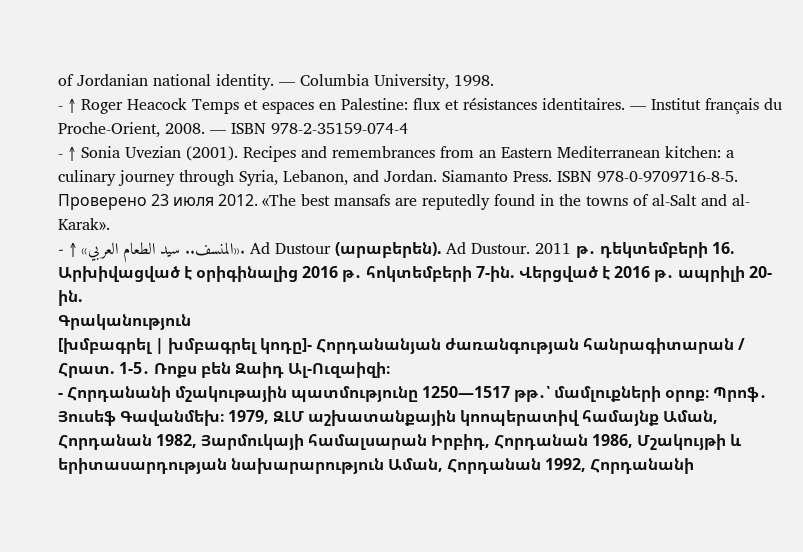of Jordanian national identity. — Columbia University, 1998.
- ↑ Roger Heacock Temps et espaces en Palestine: flux et résistances identitaires. — Institut français du Proche-Orient, 2008. — ISBN 978-2-35159-074-4
- ↑ Sonia Uvezian (2001). Recipes and remembrances from an Eastern Mediterranean kitchen: a culinary journey through Syria, Lebanon, and Jordan. Siamanto Press. ISBN 978-0-9709716-8-5. Проверено 23 июля 2012. «The best mansafs are reputedly found in the towns of al-Salt and al-Karak».
- ↑ «المنسف.. سيد الطعام العربي». Ad Dustour (արաբերեն). Ad Dustour. 2011 թ․ դեկտեմբերի 16. Արխիվացված է օրիգինալից 2016 թ․ հոկտեմբերի 7-ին. Վերցված է 2016 թ․ ապրիլի 20-ին.
Գրականություն
[խմբագրել | խմբագրել կոդը]- Հորդանանյան ժառանգության հանրագիտարան / Հրատ. 1-5․ Ռոքս բեն Զաիդ Ալ-Ուզաիզի։
- Հորդանանի մշակութային պատմությունը 1250—1517 թթ․՝ մամլուքների օրոք։ Պրոֆ․ Յուսեֆ Գավանմեխ։ 1979, ԶԼՄ աշխատանքային կոոպերատիվ համայնք Աման, Հորդանան 1982, Յարմուկայի համալսարան Իրբիդ, Հորդանան 1986, Մշակույթի և երիտասարդության նախարարություն Աման, Հորդանան 1992, Հորդանանի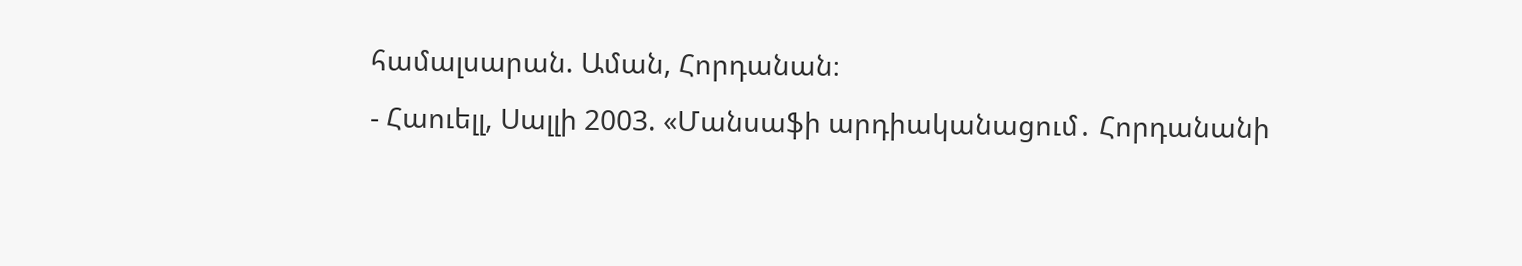համալսարան. Աման, Հորդանան։
- Հաուելլ, Սալլի 2003. «Մանսաֆի արդիականացում․ Հորդանանի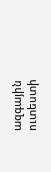ազգային ուտեստի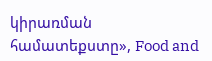կիրառման համատեքստը», Food and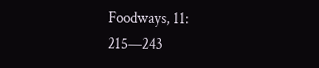Foodways, 11: 215—243